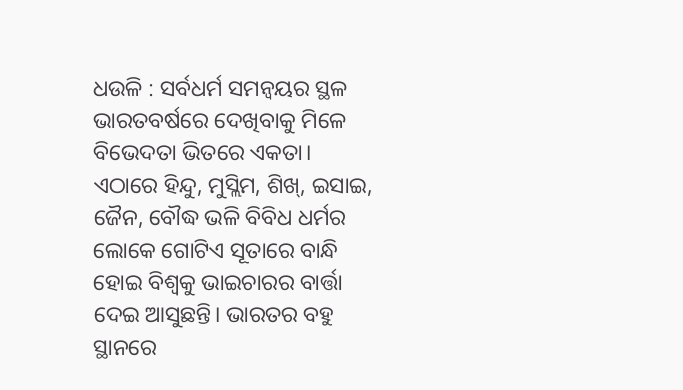ଧଉଳି : ସର୍ବଧର୍ମ ସମନ୍ବୟର ସ୍ଥଳ ଭାରତବର୍ଷରେ ଦେଖିବାକୁ ମିଳେ ବିଭେଦତା ଭିତରେ ଏକତା। ଏଠାରେ ହିନ୍ଦୁ, ମୁସ୍ଲିମ, ଶିଖ୍, ଇସାଇ, ଜୈନ, ବୌଦ୍ଧ ଭଳି ବିବିଧ ଧର୍ମର ଲୋକେ ଗୋଟିଏ ସୂତାରେ ବାନ୍ଧି ହୋଇ ବିଶ୍ବକୁ ଭାଇଚାରର ବାର୍ତ୍ତା ଦେଇ ଆସୁଛନ୍ତି। ଭାରତର ବହୁ ସ୍ଥାନରେ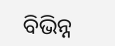ବିଭିନ୍ନ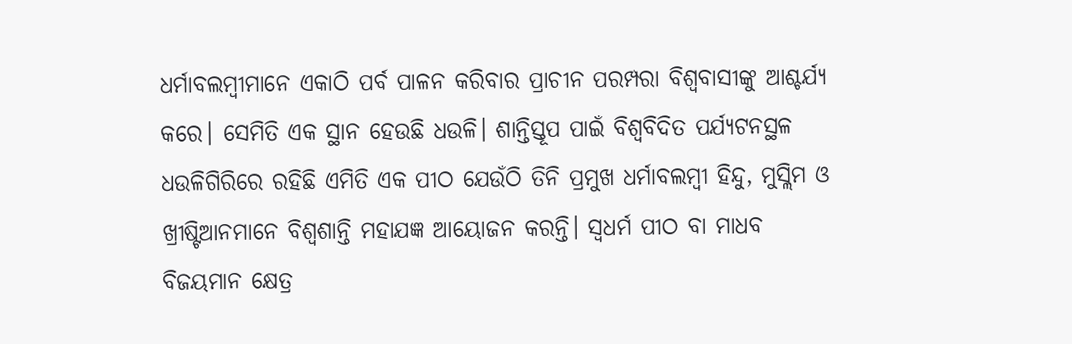ଧର୍ମାବଲମ୍ବୀମାନେ ଏକାଠି ପର୍ବ ପାଳନ କରିବାର ପ୍ରାଚୀନ ପରମ୍ପରା ବିଶ୍ବବାସୀଙ୍କୁ ଆଶ୍ଚର୍ଯ୍ୟ କରେ। ସେମିତି ଏକ ସ୍ଥାନ ହେଉଛି ଧଉଳି। ଶାନ୍ତିସ୍ତୂପ ପାଇଁ ବିଶ୍ବବିଦିତ ପର୍ଯ୍ୟଟନସ୍ଥଳ ଧଉଳିଗିରିରେ ରହିଛି ଏମିତି ଏକ ପୀଠ ଯେଉଁଠି ତିନି ପ୍ରମୁଖ ଧର୍ମାବଲମ୍ବୀ ହିନ୍ଦୁ, ମୁସ୍ଲିମ ଓ ଖ୍ରୀଷ୍ଟିଆନମାନେ ବିଶ୍ବଶାନ୍ତି ମହାଯଜ୍ଞ ଆୟୋଜନ କରନ୍ତି। ସ୍ବଧର୍ମ ପୀଠ ବା ମାଧବ ବିଜୟମାନ କ୍ଷେତ୍ର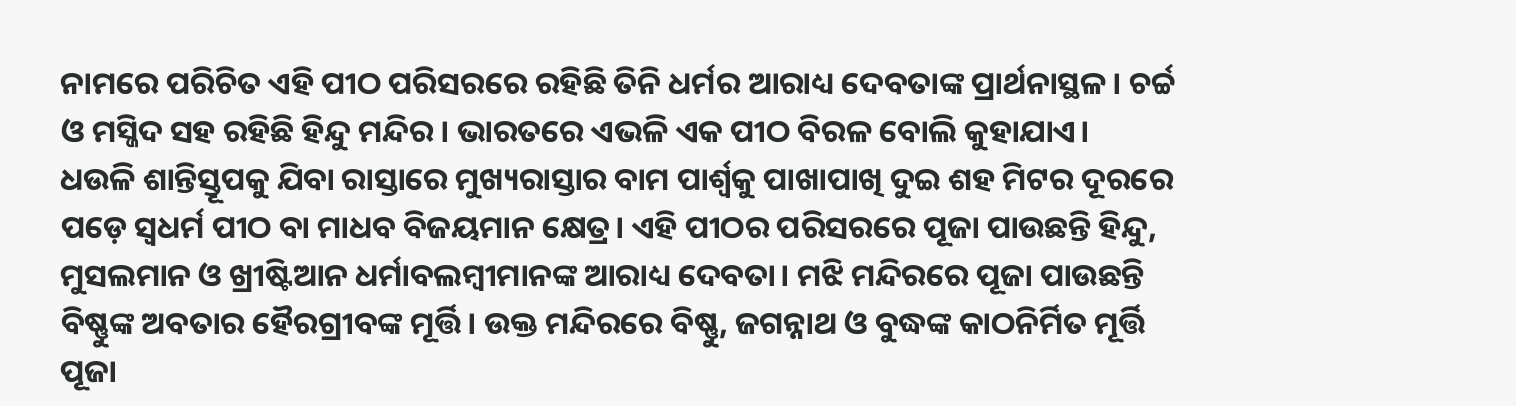ନାମରେ ପରିଚିତ ଏହି ପୀଠ ପରିସରରେ ରହିଛି ତିନି ଧର୍ମର ଆରାଧ୍ୟ ଦେବତାଙ୍କ ପ୍ରାର୍ଥନାସ୍ଥଳ। ଚର୍ଚ୍ଚ ଓ ମସ୍ଜିଦ ସହ ରହିଛି ହିନ୍ଦୁ ମନ୍ଦିର। ଭାରତରେ ଏଭଳି ଏକ ପୀଠ ବିରଳ ବୋଲି କୁହାଯାଏ।
ଧଉଳି ଶାନ୍ତିସ୍ତୂପକୁ ଯିବା ରାସ୍ତାରେ ମୁଖ୍ୟରାସ୍ତାର ବାମ ପାର୍ଶ୍ବକୁ ପାଖାପାଖି ଦୁଇ ଶହ ମିଟର ଦୂରରେ ପଡ଼େ ସ୍ବଧର୍ମ ପୀଠ ବା ମାଧବ ବିଜୟମାନ କ୍ଷେତ୍ର। ଏହି ପୀଠର ପରିସରରେ ପୂଜା ପାଉଛନ୍ତି ହିନ୍ଦୁ, ମୁସଲମାନ ଓ ଖ୍ରୀଷ୍ଟିଆନ ଧର୍ମାବଲମ୍ବୀମାନଙ୍କ ଆରାଧ୍ୟ ଦେବତା। ମଝି ମନ୍ଦିରରେ ପୂଜା ପାଉଛନ୍ତି ବିଷ୍ଣୁଙ୍କ ଅବତାର ହୈରଗ୍ରୀବଙ୍କ ମୂର୍ତ୍ତି। ଉକ୍ତ ମନ୍ଦିରରେ ବିଷ୍ଣୁ, ଜଗନ୍ନାଥ ଓ ବୁଦ୍ଧଙ୍କ କାଠନିର୍ମିତ ମୂର୍ତ୍ତି ପୂଜା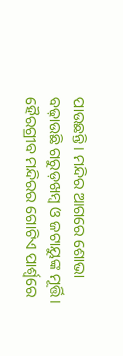ପାଉଛନ୍ତି। ମନ୍ଦିର ଆଗରେ ଶୋଭା ବଢ଼ାଉଛି ଗରୁଡ଼ଖମ୍ବ ଓ ଜଟାୟୁଙ୍କ ମୂର୍ତ୍ତି। ହୈରଗ୍ରୀବ ମନ୍ଦିରର ଗୋଟିଏ ପାର୍ଶ୍ବରେ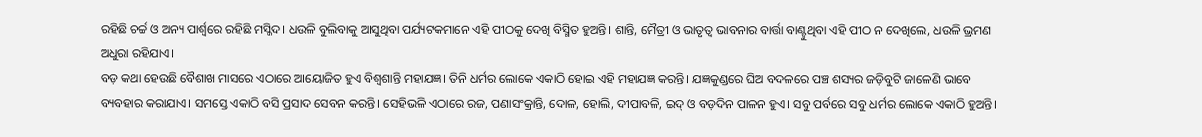ରହିଛି ଚର୍ଚ୍ଚ ଓ ଅନ୍ୟ ପାର୍ଶ୍ବରେ ରହିଛି ମସ୍ଜିଦ। ଧଉଳି ବୁଲିବାକୁ ଆସୁଥିବା ପର୍ଯ୍ୟଟକମାନେ ଏହି ପୀଠକୁ ଦେଖି ବିସ୍ମିତ ହୁଅନ୍ତି। ଶାନ୍ତି, ମୈତ୍ରୀ ଓ ଭାତୃତ୍ବ ଭାବନାର ବାର୍ତ୍ତା ବାଣ୍ଟୁଥିବା ଏହି ପୀଠ ନ ଦେଖିଲେ, ଧଉଳି ଭ୍ରମଣ ଅଧୁରା ରହିଯାଏ।
ବଡ଼ କଥା ହେଉଛି ବୈଶାଖ ମାସରେ ଏଠାରେ ଆୟୋଜିତ ହୁଏ ବିଶ୍ବଶାନ୍ତି ମହାଯଜ୍ଞ। ତିନି ଧର୍ମର ଲୋକେ ଏକାଠି ହୋଇ ଏହି ମହାଯଜ୍ଞ କରନ୍ତି। ଯଜ୍ଞକୁଣ୍ଡରେ ଘିଅ ବଦଳରେ ପଞ୍ଚ ଶସ୍ୟର ଜଡ଼ିବୁଟି ଜାଳେଣି ଭାବେ ବ୍ୟବହାର କରାଯାଏ। ସମସ୍ତେ ଏକାଠି ବସି ପ୍ରସାଦ ସେବନ କରନ୍ତି। ସେହିଭଳି ଏଠାରେ ରଜ, ପଣାସଂକ୍ରାନ୍ତି, ଦୋଳ, ହୋଲି, ଦୀପାବଳି, ଇଦ୍ ଓ ବଡ଼ଦିନ ପାଳନ ହୁଏ। ସବୁ ପର୍ବରେ ସବୁ ଧର୍ମର ଲୋକେ ଏକାଠି ହୁଅନ୍ତି।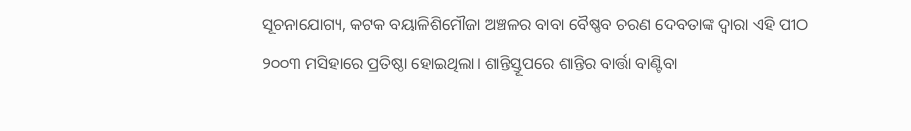ସୂଚନାଯୋଗ୍ୟ, କଟକ ବୟାଳିଶିମୌଜା ଅଞ୍ଚଳର ବାବା ବୈଷ୍ଣବ ଚରଣ ଦେବତାଙ୍କ ଦ୍ବାରା ଏହି ପୀଠ ୨୦୦୩ ମସିହାରେ ପ୍ରତିଷ୍ଠା ହୋଇଥିଲା। ଶାନ୍ତିସ୍ତୂପରେ ଶାନ୍ତିର ବାର୍ତ୍ତା ବାଣ୍ଟିବା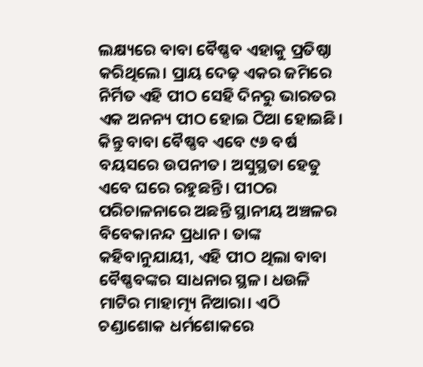ଲକ୍ଷ୍ୟରେ ବାବା ବୈଷ୍ଣବ ଏହାକୁ ପ୍ରତିଷ୍ଠା କରିଥିଲେ। ପ୍ରାୟ ଦେଢ଼ ଏକର ଜମିରେ ନିର୍ମିତ ଏହି ପୀଠ ସେହି ଦିନରୁ ଭାରତର ଏକ ଅନନ୍ୟ ପୀଠ ହୋଇ ଠିଆ ହୋଇଛି। କିନ୍ତୁ ବାବା ବୈଷ୍ଣବ ଏବେ ୯୬ ବର୍ଷ ବୟସରେ ଉପନୀତ। ଅସୁସ୍ଥତା ହେତୁ ଏବେ ଘରେ ରହୁଛନ୍ତି। ପୀଠର ପରିଚାଳନାରେ ଅଛନ୍ତି ସ୍ଥାନୀୟ ଅଞ୍ଚଳର ବିବେକାନନ୍ଦ ପ୍ରଧାନ। ତାଙ୍କ କହିବାନୁଯାୟୀ, ଏହି ପୀଠ ଥିଲା ବାବା ବୈଷ୍ଣବଙ୍କର ସାଧନାର ସ୍ଥଳ। ଧଉଳି ମାଟିର ମାହାତ୍ମ୍ୟ ନିଆରା। ଏଠି ଚଣ୍ଡାଶୋକ ଧର୍ମଶୋକରେ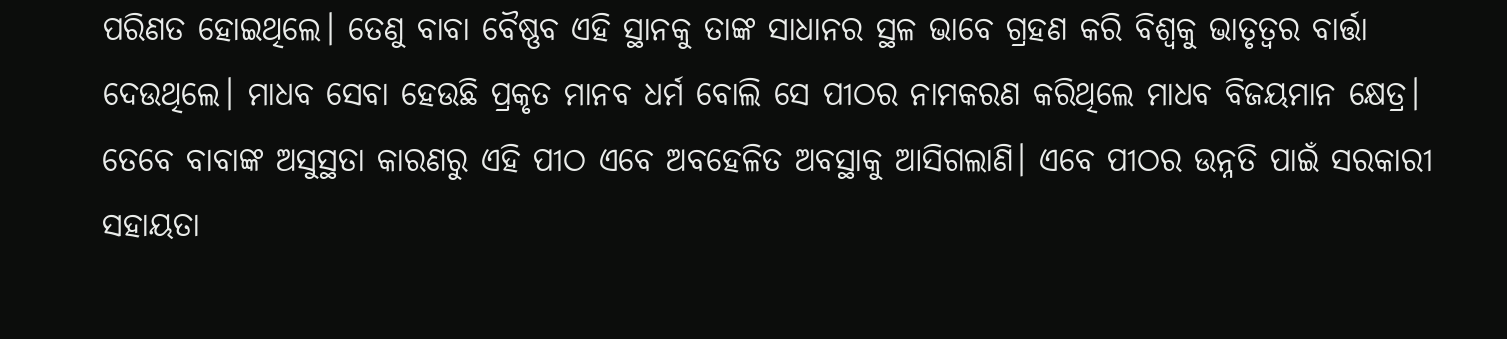ପରିଣତ ହୋଇଥିଲେ। ତେଣୁ ବାବା ବୈଷ୍ଣବ ଏହି ସ୍ଥାନକୁ ତାଙ୍କ ସାଧାନର ସ୍ଥଳ ଭାବେ ଗ୍ରହଣ କରି ବିଶ୍ବକୁ ଭାତୃତ୍ବର ବାର୍ତ୍ତା ଦେଉଥିଲେ। ମାଧବ ସେବା ହେଉଛି ପ୍ରକୃତ ମାନବ ଧର୍ମ ବୋଲି ସେ ପୀଠର ନାମକରଣ କରିଥିଲେ ମାଧବ ବିଜୟମାନ କ୍ଷେତ୍ର। ତେବେ ବାବାଙ୍କ ଅସୁସ୍ଥତା କାରଣରୁ ଏହି ପୀଠ ଏବେ ଅବହେଳିତ ଅବସ୍ଥାକୁ ଆସିଗଲାଣି। ଏବେ ପୀଠର ଉନ୍ନତି ପାଇଁ ସରକାରୀ ସହାୟତା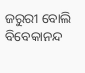ଜରୁରୀ ବୋଲି ବିବେକାନନ୍ଦ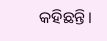କହିଛନ୍ତି।